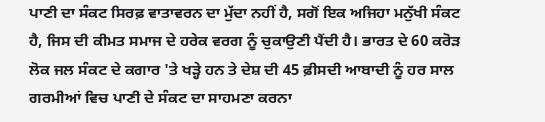ਪਾਣੀ ਦਾ ਸੰਕਟ ਸਿਰਫ਼ ਵਾਤਾਵਰਨ ਦਾ ਮੁੱਦਾ ਨਹੀਂ ਹੈ, ਸਗੋਂ ਇਕ ਅਜਿਹਾ ਮਨੁੱਖੀ ਸੰਕਟ ਹੈ, ਜਿਸ ਦੀ ਕੀਮਤ ਸਮਾਜ ਦੇ ਹਰੇਕ ਵਰਗ ਨੂੰ ਚੁਕਾਉਣੀ ਪੈਂਦੀ ਹੈ। ਭਾਰਤ ਦੇ 60 ਕਰੋੜ ਲੋਕ ਜਲ ਸੰਕਟ ਦੇ ਕਗਾਰ 'ਤੇ ਖੜ੍ਹੇ ਹਨ ਤੇ ਦੇਸ਼ ਦੀ 45 ਫ਼ੀਸਦੀ ਆਬਾਦੀ ਨੂੰ ਹਰ ਸਾਲ ਗਰਮੀਆਂ ਵਿਚ ਪਾਣੀ ਦੇ ਸੰਕਟ ਦਾ ਸਾਹਮਣਾ ਕਰਨਾ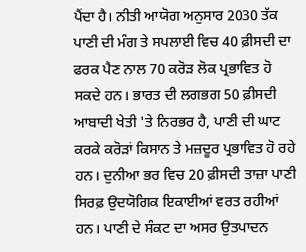ਪੈਂਦਾ ਹੈ। ਨੀਤੀ ਆਯੋਗ ਅਨੁਸਾਰ 2030 ਤੱਕ ਪਾਣੀ ਦੀ ਮੰਗ ਤੇ ਸਪਲਾਈ ਵਿਚ 40 ਫ਼ੀਸਦੀ ਦਾ ਫਰਕ ਪੈਣ ਨਾਲ 70 ਕਰੋੜ ਲੋਕ ਪ੍ਰਭਾਵਿਤ ਹੋ ਸਕਦੇ ਹਨ। ਭਾਰਤ ਦੀ ਲਗਭਗ 50 ਫ਼ੀਸਦੀ ਆਬਾਦੀ ਖੇਤੀ 'ਤੇ ਨਿਰਭਰ ਹੈ, ਪਾਣੀ ਦੀ ਘਾਟ ਕਰਕੇ ਕਰੋੜਾਂ ਕਿਸਾਨ ਤੇ ਮਜ਼ਦੂਰ ਪ੍ਰਭਾਵਿਤ ਹੋ ਰਹੇ ਹਨ। ਦੁਨੀਆ ਭਰ ਵਿਚ 20 ਫ਼ੀਸਦੀ ਤਾਜ਼ਾ ਪਾਣੀ ਸਿਰਫ਼ ਉਦਯੋਗਿਕ ਇਕਾਈਆਂ ਵਰਤ ਰਹੀਆਂ ਹਨ। ਪਾਣੀ ਦੇ ਸੰਕਟ ਦਾ ਅਸਰ ਉਤਪਾਦਨ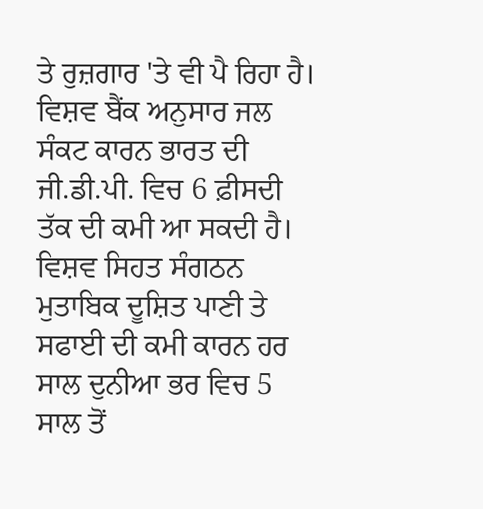ਤੇ ਰੁਜ਼ਗਾਰ 'ਤੇ ਵੀ ਪੈ ਰਿਹਾ ਹੈ। ਵਿਸ਼ਵ ਬੈਂਕ ਅਨੁਸਾਰ ਜਲ ਸੰਕਟ ਕਾਰਨ ਭਾਰਤ ਦੀ ਜੀ.ਡੀ.ਪੀ. ਵਿਚ 6 ਫ਼ੀਸਦੀ ਤੱਕ ਦੀ ਕਮੀ ਆ ਸਕਦੀ ਹੈ।
ਵਿਸ਼ਵ ਸਿਹਤ ਸੰਗਠਨ ਮੁਤਾਬਿਕ ਦੂਸ਼ਿਤ ਪਾਣੀ ਤੇ ਸਫਾਈ ਦੀ ਕਮੀ ਕਾਰਨ ਹਰ ਸਾਲ ਦੁਨੀਆ ਭਰ ਵਿਚ 5 ਸਾਲ ਤੋਂ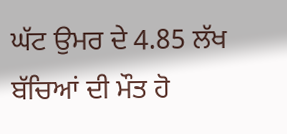ਘੱਟ ਉਮਰ ਦੇ 4.85 ਲੱਖ ਬੱਚਿਆਂ ਦੀ ਮੌਤ ਹੋ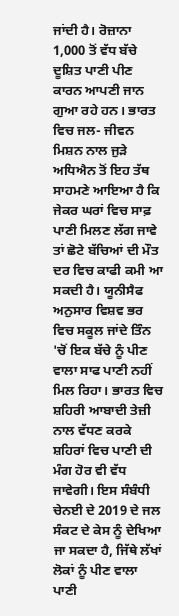ਜਾਂਦੀ ਹੈ। ਰੋਜ਼ਾਨਾ 1,000 ਤੋਂ ਵੱਧ ਬੱਚੇ ਦੂਸ਼ਿਤ ਪਾਣੀ ਪੀਣ ਕਾਰਨ ਆਪਣੀ ਜਾਨ ਗੁਆ ਰਹੇ ਹਨ। ਭਾਰਤ ਵਿਚ ਜਲ- ਜੀਵਨ ਮਿਸ਼ਨ ਨਾਲ ਜੁੜੇ ਅਧਿਐਨ ਤੋਂ ਇਹ ਤੱਥ ਸਾਹਮਣੇ ਆਇਆ ਹੈ ਕਿ ਜੇਕਰ ਘਰਾਂ ਵਿਚ ਸਾਫ਼ ਪਾਣੀ ਮਿਲਣ ਲੱਗ ਜਾਵੇ ਤਾਂ ਛੋਟੇ ਬੱਚਿਆਂ ਦੀ ਮੌਤ ਦਰ ਵਿਚ ਕਾਫੀ ਕਮੀ ਆ ਸਕਦੀ ਹੈ। ਯੂਨੀਸੈਫ ਅਨੁਸਾਰ ਵਿਸ਼ਵ ਭਰ ਵਿਚ ਸਕੂਲ ਜਾਂਦੇ ਤਿੰਨ 'ਚੋਂ ਇਕ ਬੱਚੇ ਨੂੰ ਪੀਣ ਵਾਲਾ ਸਾਫ ਪਾਣੀ ਨਹੀਂ ਮਿਲ ਰਿਹਾ। ਭਾਰਤ ਵਿਚ ਸ਼ਹਿਰੀ ਆਬਾਦੀ ਤੇਜ਼ੀ ਨਾਲ ਵੱਧਣ ਕਰਕੇ ਸ਼ਹਿਰਾਂ ਵਿਚ ਪਾਣੀ ਦੀ ਮੰਗ ਹੋਰ ਵੀ ਵੱਧ ਜਾਵੇਗੀ। ਇਸ ਸੰਬੰਧੀ ਚੇਨਈ ਦੇ 2019 ਦੇ ਜਲ ਸੰਕਟ ਦੇ ਕੇਸ ਨੂੰ ਦੇਖਿਆ ਜਾ ਸਕਦਾ ਹੈ, ਜਿੱਥੇ ਲੱਖਾਂ ਲੋਕਾਂ ਨੂੰ ਪੀਣ ਵਾਲਾ ਪਾਣੀ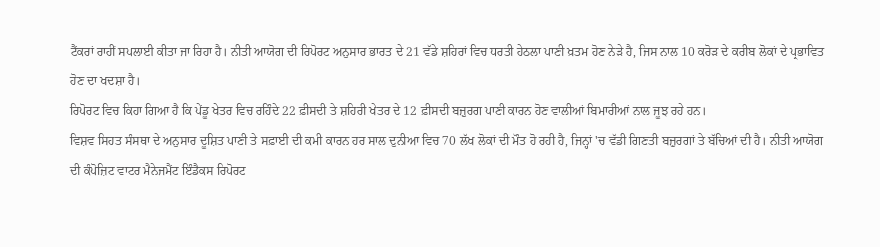ਟੈਂਕਰਾਂ ਰਾਹੀਂ ਸਪਲਾਈ ਕੀਤਾ ਜਾ ਰਿਹਾ ਹੈ। ਨੀਤੀ ਆਯੋਗ ਦੀ ਰਿਪੋਰਟ ਅਨੁਸਾਰ ਭਾਰਤ ਦੇ 21 ਵੱਡੇ ਸ਼ਹਿਰਾਂ ਵਿਚ ਧਰਤੀ ਹੇਠਲਾ ਪਾਣੀ ਖ਼ਤਮ ਹੋਣ ਨੇੜੇ ਹੈ, ਜਿਸ ਨਾਲ 10 ਕਰੋੜ ਦੇ ਕਰੀਬ ਲੋਕਾਂ ਦੇ ਪ੍ਰਭਾਵਿਤ ਹੋਣ ਦਾ ਖਦਸ਼ਾ ਹੈ।
ਰਿਪੋਰਟ ਵਿਚ ਕਿਹਾ ਗਿਆ ਹੈ ਕਿ ਪੇਂਡੂ ਖੇਤਰ ਵਿਚ ਰਹਿੰਦੇ 22 ਫ਼ੀਸਦੀ ਤੇ ਸ਼ਹਿਰੀ ਖੇਤਰ ਦੇ 12 ਫ਼ੀਸਦੀ ਬਜ਼ੁਰਗ ਪਾਣੀ ਕਾਰਨ ਹੋਣ ਵਾਲੀਆਂ ਬਿਮਾਰੀਆਂ ਨਾਲ ਜੂਝ ਰਹੇ ਹਨ।
ਵਿਸ਼ਵ ਸਿਹਤ ਸੰਸਥਾ ਦੇ ਅਨੁਸਾਰ ਦੂਸ਼ਿਤ ਪਾਣੀ ਤੇ ਸਫ਼ਾਈ ਦੀ ਕਮੀ ਕਾਰਨ ਹਰ ਸਾਲ ਦੁਨੀਆ ਵਿਚ 70 ਲੱਖ ਲੋਕਾਂ ਦੀ ਮੌਤ ਹੋ ਰਹੀ ਹੈ, ਜਿਨ੍ਹਾਂ 'ਚ ਵੱਡੀ ਗਿਣਤੀ ਬਜ਼ੁਰਗਾਂ ਤੇ ਬੱਚਿਆਂ ਦੀ ਹੈ। ਨੀਤੀ ਆਯੋਗ ਦੀ ਕੰਪੋਜ਼ਿਟ ਵਾਟਰ ਮੈਨੇਜਮੈਂਟ ਇੰਡੈਕਸ ਰਿਪੋਰਟ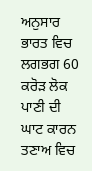ਅਨੁਸਾਰ ਭਾਰਤ ਵਿਚ ਲਗਭਗ 60 ਕਰੋੜ ਲੋਕ ਪਾਣੀ ਦੀ ਘਾਟ ਕਾਰਨ ਤਣਾਅ ਵਿਚ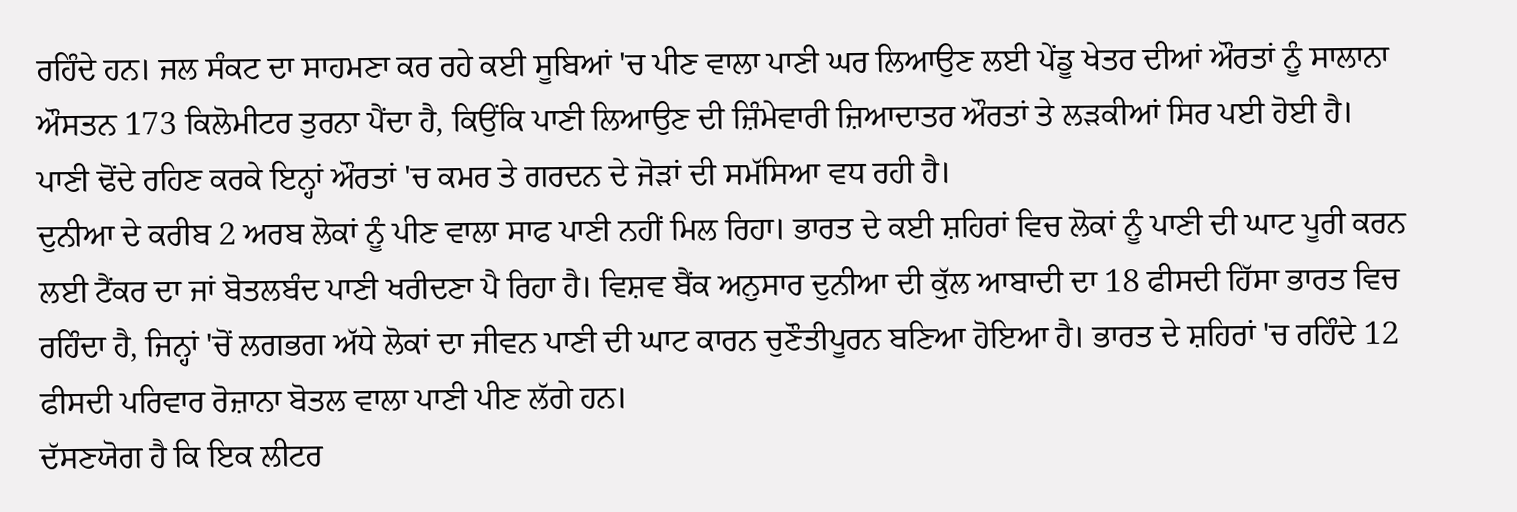ਰਹਿੰਦੇ ਹਨ। ਜਲ ਸੰਕਟ ਦਾ ਸਾਹਮਣਾ ਕਰ ਰਹੇ ਕਈ ਸੂਬਿਆਂ 'ਚ ਪੀਣ ਵਾਲਾ ਪਾਣੀ ਘਰ ਲਿਆਉਣ ਲਈ ਪੇਂਡੂ ਖੇਤਰ ਦੀਆਂ ਔਰਤਾਂ ਨੂੰ ਸਾਲਾਨਾ ਔਸਤਨ 173 ਕਿਲੋਮੀਟਰ ਤੁਰਨਾ ਪੈਂਦਾ ਹੈ, ਕਿਉਂਕਿ ਪਾਣੀ ਲਿਆਉਣ ਦੀ ਜ਼ਿੰਮੇਵਾਰੀ ਜ਼ਿਆਦਾਤਰ ਔਰਤਾਂ ਤੇ ਲੜਕੀਆਂ ਸਿਰ ਪਈ ਹੋਈ ਹੈ। ਪਾਣੀ ਢੋਂਦੇ ਰਹਿਣ ਕਰਕੇ ਇਨ੍ਹਾਂ ਔਰਤਾਂ 'ਚ ਕਮਰ ਤੇ ਗਰਦਨ ਦੇ ਜੋੜਾਂ ਦੀ ਸਮੱਸਿਆ ਵਧ ਰਹੀ ਹੈ।
ਦੁਨੀਆ ਦੇ ਕਰੀਬ 2 ਅਰਬ ਲੋਕਾਂ ਨੂੰ ਪੀਣ ਵਾਲਾ ਸਾਫ ਪਾਣੀ ਨਹੀਂ ਮਿਲ ਰਿਹਾ। ਭਾਰਤ ਦੇ ਕਈ ਸ਼ਹਿਰਾਂ ਵਿਚ ਲੋਕਾਂ ਨੂੰ ਪਾਣੀ ਦੀ ਘਾਟ ਪੂਰੀ ਕਰਨ ਲਈ ਟੈਂਕਰ ਦਾ ਜਾਂ ਬੋਤਲਬੰਦ ਪਾਣੀ ਖਰੀਦਣਾ ਪੈ ਰਿਹਾ ਹੈ। ਵਿਸ਼ਵ ਬੈਂਕ ਅਨੁਸਾਰ ਦੁਨੀਆ ਦੀ ਕੁੱਲ ਆਬਾਦੀ ਦਾ 18 ਫੀਸਦੀ ਹਿੱਸਾ ਭਾਰਤ ਵਿਚ ਰਹਿੰਦਾ ਹੈ, ਜਿਨ੍ਹਾਂ 'ਚੋਂ ਲਗਭਗ ਅੱਧੇ ਲੋਕਾਂ ਦਾ ਜੀਵਨ ਪਾਣੀ ਦੀ ਘਾਟ ਕਾਰਨ ਚੁਣੌਤੀਪੂਰਨ ਬਣਿਆ ਹੋਇਆ ਹੈ। ਭਾਰਤ ਦੇ ਸ਼ਹਿਰਾਂ 'ਚ ਰਹਿੰਦੇ 12 ਫੀਸਦੀ ਪਰਿਵਾਰ ਰੋਜ਼ਾਨਾ ਬੋਤਲ ਵਾਲਾ ਪਾਣੀ ਪੀਣ ਲੱਗੇ ਹਨ।
ਦੱਸਣਯੋਗ ਹੈ ਕਿ ਇਕ ਲੀਟਰ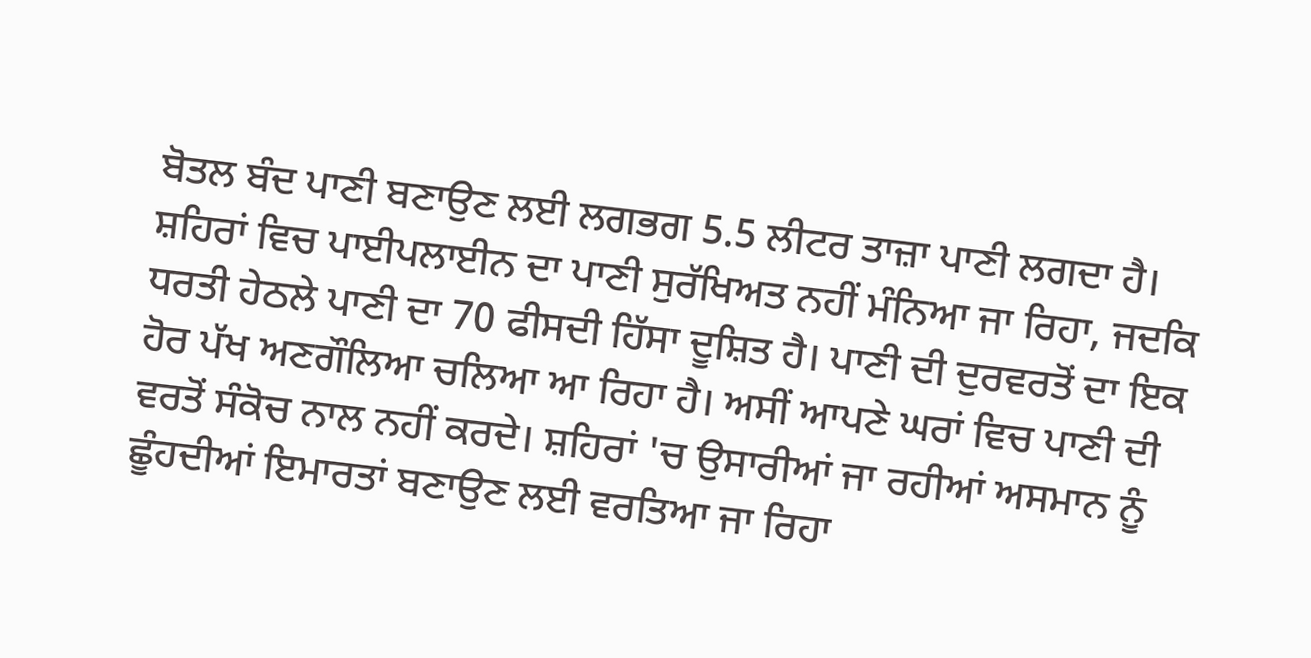ਬੋਤਲ ਬੰਦ ਪਾਣੀ ਬਣਾਉਣ ਲਈ ਲਗਭਗ 5.5 ਲੀਟਰ ਤਾਜ਼ਾ ਪਾਣੀ ਲਗਦਾ ਹੈ। ਸ਼ਹਿਰਾਂ ਵਿਚ ਪਾਈਪਲਾਈਨ ਦਾ ਪਾਣੀ ਸੁਰੱਖਿਅਤ ਨਹੀਂ ਮੰਨਿਆ ਜਾ ਰਿਹਾ, ਜਦਕਿ ਧਰਤੀ ਹੇਠਲੇ ਪਾਣੀ ਦਾ 70 ਫੀਸਦੀ ਹਿੱਸਾ ਦੂਸ਼ਿਤ ਹੈ। ਪਾਣੀ ਦੀ ਦੁਰਵਰਤੋਂ ਦਾ ਇਕ ਹੋਰ ਪੱਖ ਅਣਗੌਲਿਆ ਚਲਿਆ ਆ ਰਿਹਾ ਹੈ। ਅਸੀਂ ਆਪਣੇ ਘਰਾਂ ਵਿਚ ਪਾਣੀ ਦੀ ਵਰਤੋਂ ਸੰਕੋਚ ਨਾਲ ਨਹੀਂ ਕਰਦੇ। ਸ਼ਹਿਰਾਂ 'ਚ ਉਸਾਰੀਆਂ ਜਾ ਰਹੀਆਂ ਅਸਮਾਨ ਨੂੰ ਛੂੰਹਦੀਆਂ ਇਮਾਰਤਾਂ ਬਣਾਉਣ ਲਈ ਵਰਤਿਆ ਜਾ ਰਿਹਾ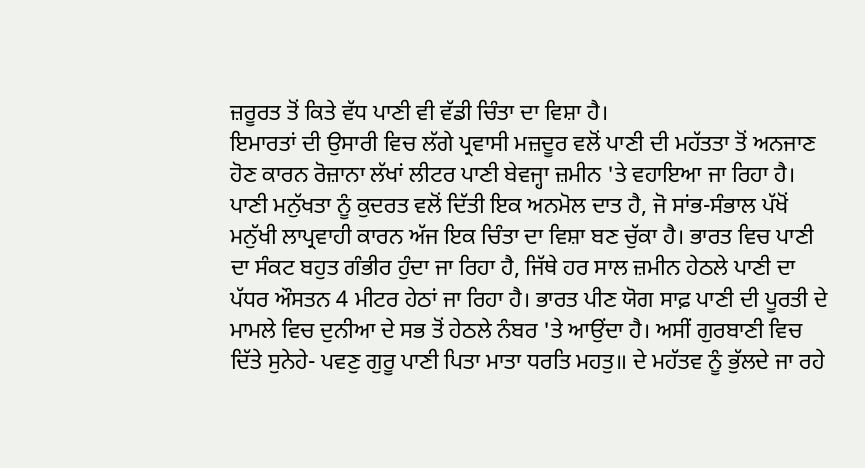ਜ਼ਰੂਰਤ ਤੋਂ ਕਿਤੇ ਵੱਧ ਪਾਣੀ ਵੀ ਵੱਡੀ ਚਿੰਤਾ ਦਾ ਵਿਸ਼ਾ ਹੈ।
ਇਮਾਰਤਾਂ ਦੀ ਉਸਾਰੀ ਵਿਚ ਲੱਗੇ ਪ੍ਰਵਾਸੀ ਮਜ਼ਦੂਰ ਵਲੋਂ ਪਾਣੀ ਦੀ ਮਹੱਤਤਾ ਤੋਂ ਅਨਜਾਣ ਹੋਣ ਕਾਰਨ ਰੋਜ਼ਾਨਾ ਲੱਖਾਂ ਲੀਟਰ ਪਾਣੀ ਬੇਵਜ੍ਹਾ ਜ਼ਮੀਨ 'ਤੇ ਵਹਾਇਆ ਜਾ ਰਿਹਾ ਹੈ।
ਪਾਣੀ ਮਨੁੱਖਤਾ ਨੂੰ ਕੁਦਰਤ ਵਲੋਂ ਦਿੱਤੀ ਇਕ ਅਨਮੋਲ ਦਾਤ ਹੈ, ਜੋ ਸਾਂਭ-ਸੰਭਾਲ ਪੱਖੋਂ ਮਨੁੱਖੀ ਲਾਪ੍ਰਵਾਹੀ ਕਾਰਨ ਅੱਜ ਇਕ ਚਿੰਤਾ ਦਾ ਵਿਸ਼ਾ ਬਣ ਚੁੱਕਾ ਹੈ। ਭਾਰਤ ਵਿਚ ਪਾਣੀ ਦਾ ਸੰਕਟ ਬਹੁਤ ਗੰਭੀਰ ਹੁੰਦਾ ਜਾ ਰਿਹਾ ਹੈ, ਜਿੱਥੇ ਹਰ ਸਾਲ ਜ਼ਮੀਨ ਹੇਠਲੇ ਪਾਣੀ ਦਾ ਪੱਧਰ ਔਸਤਨ 4 ਮੀਟਰ ਹੇਠਾਂ ਜਾ ਰਿਹਾ ਹੈ। ਭਾਰਤ ਪੀਣ ਯੋਗ ਸਾਫ਼ ਪਾਣੀ ਦੀ ਪੂਰਤੀ ਦੇ ਮਾਮਲੇ ਵਿਚ ਦੁਨੀਆ ਦੇ ਸਭ ਤੋਂ ਹੇਠਲੇ ਨੰਬਰ 'ਤੇ ਆਉਂਦਾ ਹੈ। ਅਸੀਂ ਗੁਰਬਾਣੀ ਵਿਚ ਦਿੱਤੇ ਸੁਨੇਹੇ- ਪਵਣੁ ਗੁਰੂ ਪਾਣੀ ਪਿਤਾ ਮਾਤਾ ਧਰਤਿ ਮਹਤੁ॥ ਦੇ ਮਹੱਤਵ ਨੂੰ ਭੁੱਲਦੇ ਜਾ ਰਹੇ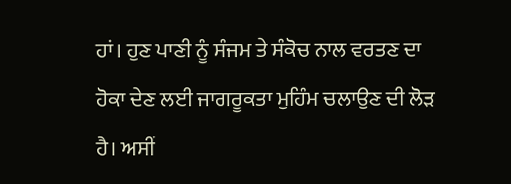ਹਾਂ। ਹੁਣ ਪਾਣੀ ਨੂੰ ਸੰਜਮ ਤੇ ਸੰਕੋਚ ਨਾਲ ਵਰਤਣ ਦਾ ਹੋਕਾ ਦੇਣ ਲਈ ਜਾਗਰੂਕਤਾ ਮੁਹਿੰਮ ਚਲਾਉਣ ਦੀ ਲੋੜ ਹੈ। ਅਸੀਂ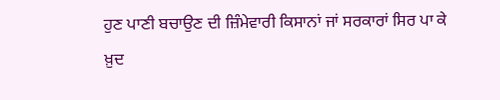ਹੁਣ ਪਾਣੀ ਬਚਾਉਣ ਦੀ ਜ਼ਿੰਮੇਵਾਰੀ ਕਿਸਾਨਾਂ ਜਾਂ ਸਰਕਾਰਾਂ ਸਿਰ ਪਾ ਕੇ ਖ਼ੁਦ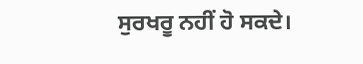ਸੁਰਖਰੂ ਨਹੀਂ ਹੋ ਸਕਦੇ।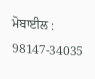ਮੋਬਾਈਲ : 98147-34035